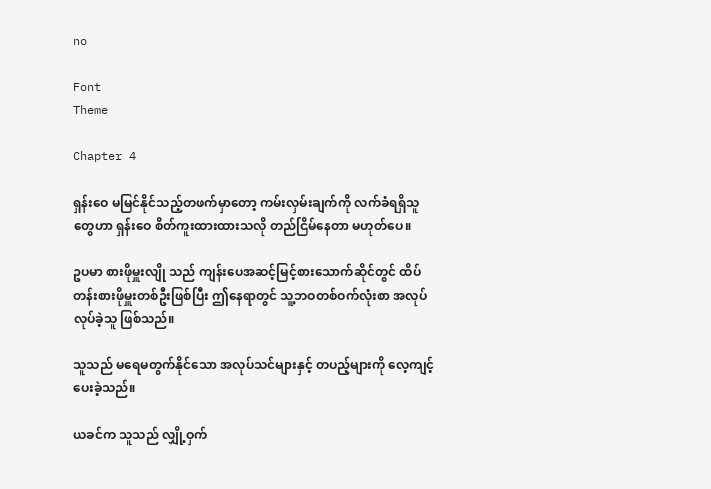no

Font
Theme

Chapter 4

ရှန်းဝေ မမြင်နိုင်သည့်တဖက်မှာတော့ ကမ်းလှမ်းချက်ကို လက်ခံရရှိသူတွေဟာ ရှန်းဝေ စိတ်ကူးထားထားသလို တည်ငြိမ်နေတာ မဟုတ်ပေ။

ဥပမာ စားဖိုမှူးလျို သည် ကျန်းပေအဆင့်မြင့်စားသောက်ဆိုင်တွင် ထိပ်တန်းစားဖိုမှူးတစ်ဦးဖြစ်ပြီး ဤနေရာတွင် သူ့ဘဝတစ်ဝက်လုံးစာ အလုပ်လုပ်ခဲ့သူ ဖြစ်သည်။

သူသည် မရေမတွက်နိုင်သော အလုပ်သင်များနှင့် တပည့်များကို လေ့ကျင့်ပေးခဲ့သည်။

ယခင်က သူသည် လျှို့ဝှက်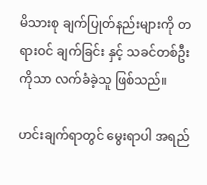မိသားစု ချက်ပြုတ်နည်းများကို တရားဝင် ချက်ခြင်း နှင့် သခင်တစ်ဦးကိုသာ လက်ခံခဲ့သူ ဖြစ်သည်။

ဟင်းချက်ရာတွင် မွေးရာပါ အရည်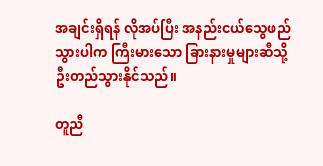အချင်းရှိရန် လိုအပ်ပြီး အနည်းငယ်သွေဖည်သွားပါက ကြီးမားသော ခြားနားမှုများဆီသို့ ဦးတည်သွားနိုင်သည်။

တူညီ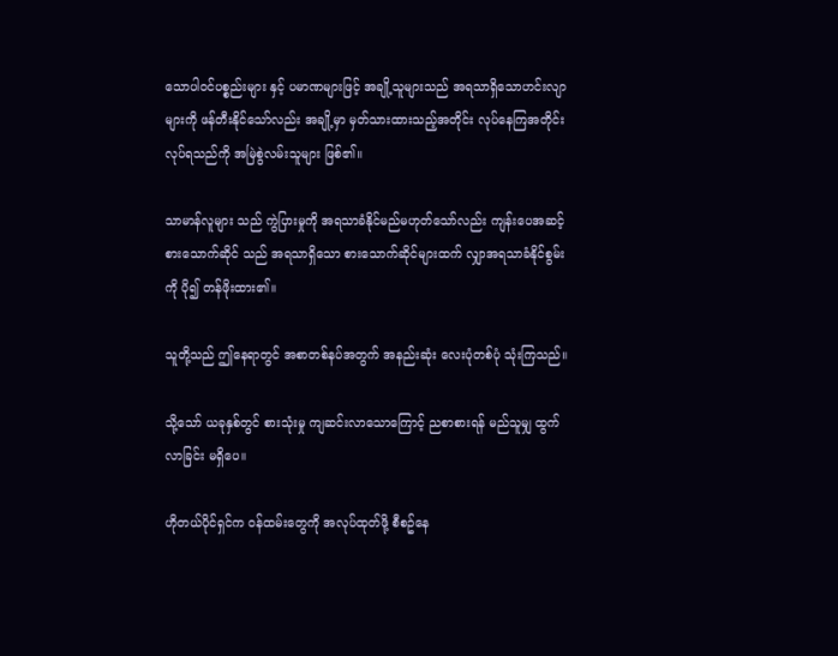သောပါဝင်ပစ္စည်းများ နှင့် ပမာဏများဖြင့် အချို့သူများသည် အရသာရှိသောဟင်းလျာများကို ဖန်တီးနိုင်သော်လည်း အချို့မှာ မှတ်သားထားသည့်အတိုင်း လုပ်နေကြအတိုင်း လုပ်ရသည်ကို အမြဲစွဲလမ်းသူများ ဖြစ်၏။

သာမာန်လူများ သည် ကွဲပြားမှုကို အရသာခံနိုင်မည်မဟုတ်သော်လည်း ကျန်းပေအဆင့်စားသောက်ဆိုင် သည် အရသာရှိသော စားသောက်ဆိုင်များထက် လျှာအရသာခံနိုင်စွမ်းကို ပို၍ တန်ဖိုးထား၏။

သူတို့သည် ဤနေရာတွင် အစာတစ်နပ်အတွက် အနည်းဆုံး လေးပုံတစ်ပုံ သုံးကြသည်။

သို့သော် ယခုနှစ်တွင် စားသုံးမှု ကျဆင်းလာသောကြောင့် ညစာစားရန် မည်သူမျှ ထွက်လာခြင်း မရှိပေ။

ဟိုတယ်ပိုင်ရှင်က ဝန်ထမ်းတွေကို အလုပ်ထုတ်ဖို့ စီစဥ်နေ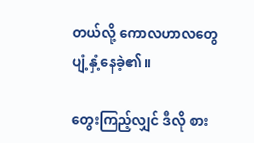တယ်လို့ ကောလဟာလတွေ ပျံ့နှံ့နေခဲ့၏။

တွေးကြည့်လျှင် ဒီလို စား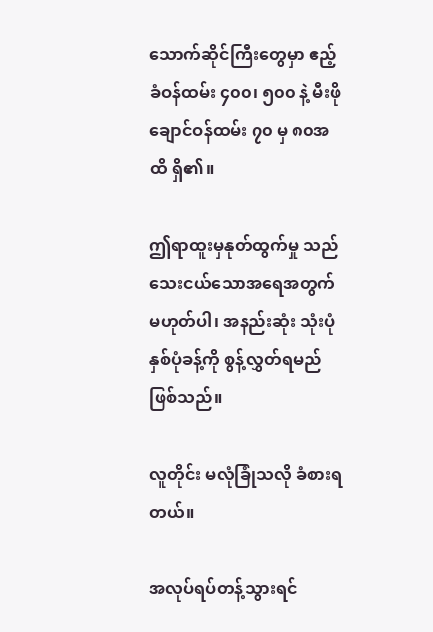သောက်ဆိုင်ကြီးတွေမှာ ဧည့်ခံဝန်ထမ်း ၄၀၀၊ ၅၀၀ နဲ့ မီးဖိုချောင်ဝန်ထမ်း ၇၀ မှ ၈၀အထိ ရှိ၏။

ဤရာထူးမှနုတ်ထွက်မှု သည် သေးငယ်သောအရေအတွက်မဟုတ်ပါ၊ အနည်းဆုံး သုံးပုံနှစ်ပုံခန့်ကို စွန့်လွှတ်ရမည် ဖြစ်သည်။

လူတိုင်း မလုံခြုံသလို ခံစားရတယ်။

အလုပ်ရပ်တန့်သွားရင်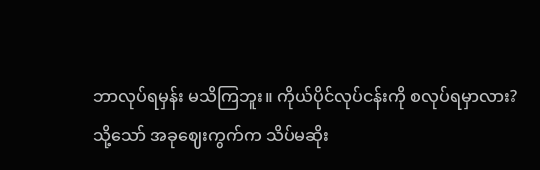ဘာလုပ်ရမှန်း မသိကြဘူး။ ကိုယ်ပိုင်လုပ်ငန်းကို စလုပ်ရမှာလား? သို့သော် အခုဈေးကွက်က သိပ်မဆိုး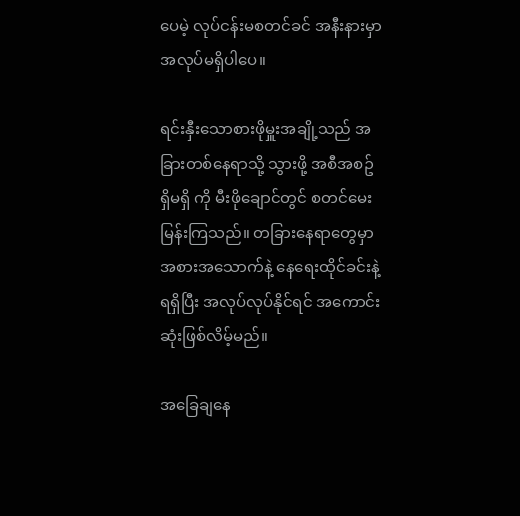ပေမဲ့ လုပ်ငန်းမစတင်ခင် အနီးနားမှာ အလုပ်မရှိပါပေ။

ရင်းနှီးသောစားဖိုမှူးအချို့သည် အခြားတစ်နေရာသို့ သွားဖို့ အစီအစဥ် ရှိမရှိ ကို မီးဖိုချောင်တွင် စတင်မေးမြန်းကြသည်။ တခြားနေရာတွေမှာ အစားအသောက်နဲ့ နေရေးထိုင်ခင်းနဲ့ ရရှိပြီး အလုပ်လုပ်နိုင်ရင် အကောင်းဆုံးဖြစ်လိမ့်မည်။

အခြေချနေ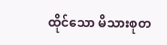ထိုင်သော မိသားစုတ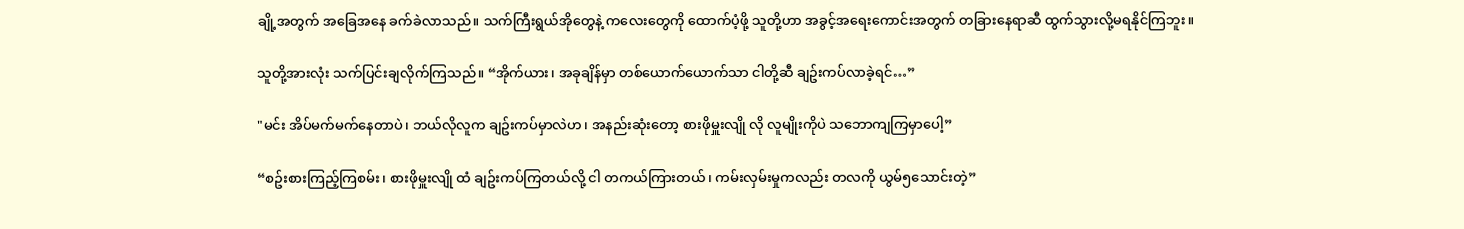ချို့အတွက် အခြေအနေ ခက်ခဲလာသည်။ သက်ကြီးရွယ်အိုတွေနဲ့ ကလေးတွေကို ထောက်ပံ့ဖို့ သူတို့ဟာ အခွင့်အရေးကောင်းအတွက် တခြားနေရာဆီ ထွက်သွားလို့မရနိုင်ကြဘူး။

သူတို့အားလုံး သက်ပြင်းချလိုက်ကြသည်။ “အိုက်ယား၊ အခုချိန်မှာ တစ်ယောက်ယောက်သာ ငါတို့ဆီ ချဥ်းကပ်လာခဲ့ရင်…”

"မင်း အိပ်မက်မက်နေတာပဲ၊ ဘယ်လိုလူက ချဥ်းကပ်မှာလဲဟ၊ အနည်းဆုံးတော့ စားဖိုမှူးလျို လို လူမျိုးကိုပဲ သဘောကျကြမှာပေါ့”

“စဥ်းစားကြည့်ကြစမ်း၊ စားဖိုမှူးလျို ထံ ချဥ်းကပ်ကြတယ်လို့ ငါ တကယ်ကြားတယ်၊ ကမ်းလှမ်းမှုကလည်း တလကို ယွမ်၅သောင်းတဲ့”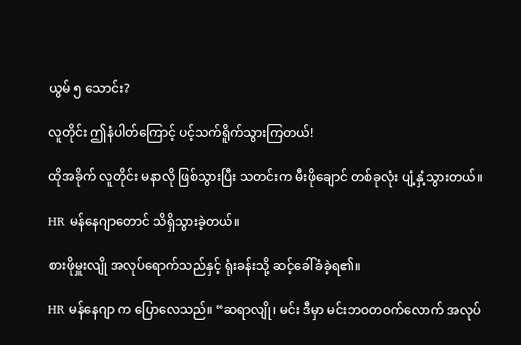ယွမ် ၅ သောင်း?

လူတိုင်း ဤနံပါတ်ကြောင့် ပင့်သက်ရိူက်သွားကြတယ်!

ထိုအခိုက် လူတိုင်း မနာလို ဖြစ်သွားပြီး သတင်းက မီးဖိုချောင် တစ်ခုလုံး ပျံ့နှံ့သွားတယ်။

HR မန်နေဂျာတောင် သိရှိသွားခဲ့တယ်။

စားဖိုမှူးလျို အလုပ်ရောက်သည်နှင့် ရုံးခန်းသို့ ဆင့်ခေါ်ခံခဲ့ရ၏။

HR မန်နေဂျာ က ပြောလေသည်။ “ဆရာလျို၊ မင်း ဒီမှာ မင်းဘဝတဝက်လောက် အလုပ်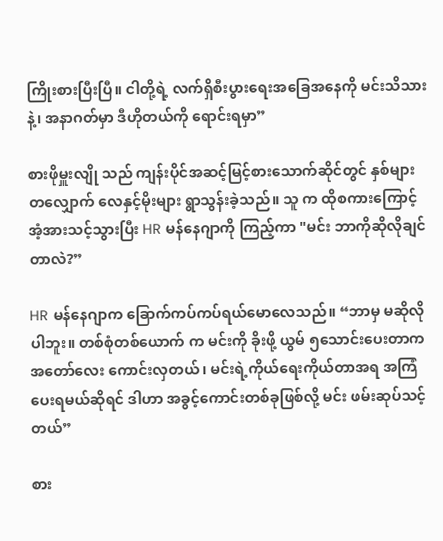ကြိုးစားပြီးပြီ။ ငါတို့ရဲ့ လက်ရှိစီးပွားရေးအခြေအနေကို မင်းသိသားနဲ့၊ အနာဂတ်မှာ ဒီဟိုတယ်ကို ရောင်းရမှာ”

စားဖိုမှူးလျို သည် ကျန်းပိုင်အဆင့်မြင့်စားသောက်ဆိုင်တွင် နှစ်များတလျှောက် လေနှင့်မိုးများ ရွာသွန်းခဲ့သည်။ သူ က ထိုစကားကြောင့် အံ့အားသင့်သွားပြီး HR မန်နေဂျာကို ကြည့်ကာ "မင်း ဘာကိုဆိုလိုချင်တာလဲ?”

HR မန်နေဂျာက ခြောက်ကပ်ကပ်ရယ်မောလေသည်။ “ဘာမှ မဆိုလိုပါဘူး။ တစ်စုံတစ်ယောက် က မင်းကို ခိုးဖို့ ယွမ် ၅သောင်းပေးတာက အတော်လေး ကောင်းလှတယ်၊ မင်းရဲ့ကိုယ်ရေးကိုယ်တာအရ အကြံပေးရမယ်ဆိုရင် ဒါဟာ အခွင့်ကောင်းတစ်ခုဖြစ်လို့ မင်း ဖမ်းဆုပ်သင့်တယ်”

စား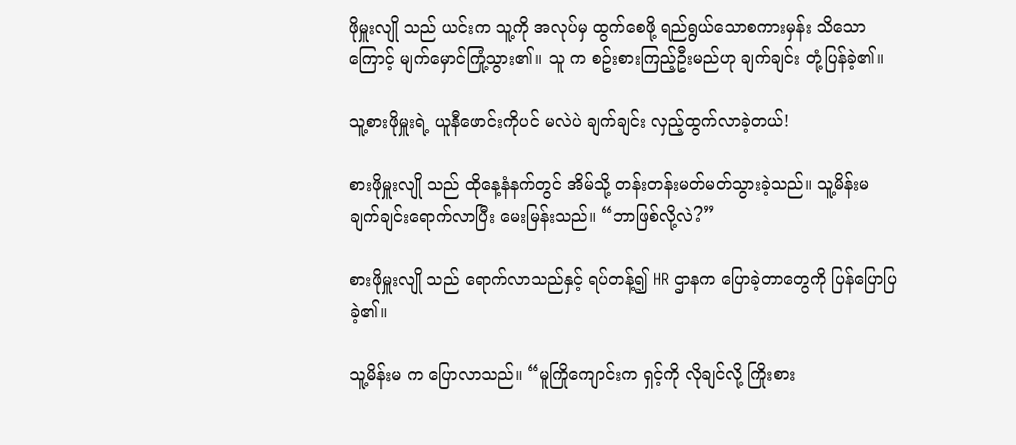ဖိုမှူးလျို သည် ယင်းက သူ့ကို အလုပ်မှ ထွက်စေဖို့ ရည်ရွယ်သောစကားမှန်း သိသောကြောင့် မျက်မှောင်ကြုံ့သွား၏။ သူ က စဥ်းစားကြည့်ဦးမည်ဟု ချက်ချင်း တုံ့ပြန်ခဲ့၏။

သူ့စားဖိုမှူးရဲ့ ယူနီဖောင်းကိုပင် မလဲပဲ ချက်ချင်း လှည့်ထွက်လာခဲ့တယ်!

စားဖိုမှူးလျို သည် ထိုနေ့နံနက်တွင် အိမ်သို့ တန်းတန်းမတ်မတ်သွားခဲ့သည်။ သူ့မိန်းမ ချက်ချင်းရောက်လာပြီး မေးမြန်းသည်။ “ဘာဖြစ်လို့လဲ?”

စားဖိုမှူးလျို သည် ရောက်လာသည်နှင့် ရပ်တန့်၍ HR ဌာနက ပြောခဲ့တာတွေကို ပြန်ပြောပြခဲ့၏။

သူ့မိန်းမ က ပြောလာသည်။ “မူကြိုကျောင်းက ရှင့်ကို လိုချင်လို့ ကြိုးစား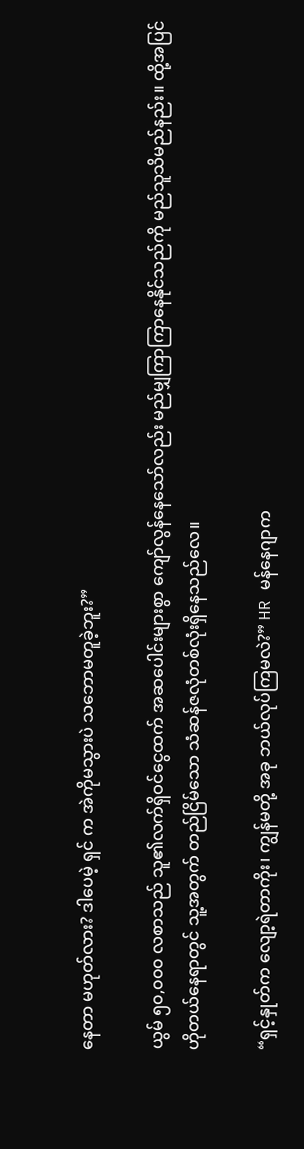နေတာ မဟုတ်လား? ဒါပေမဲ့ ရှင် က အဲကိုမသွားပဲ သဘောမတူခဲ့ဘူး?”

ယွမ် ၅၀,၀၀၀ လစာသည် သူ၏လက်ရှိဝင်ငွေထက် အဆပေါင်းများစွာ ကျော်လွန်နေသော်လည်း မည်မျှကြာကြာနေနိုင်သည်ကို မည်သူသိမည်နည်း။ ထို့အပြင် ဟိုတယ်နေရာတွင် သူ့အတွက် တည်ငြိမ်သော သံဆန်ဇလုံတစ်လုံးရှိနေသည်လေ။

“ရှင့်နှုတ်က လျော့ရဲတာကိုး၊ ကျွန်မတို့ အခု ဘယ်လုပ်ကြမလဲ?” HR မန်နေဂျာက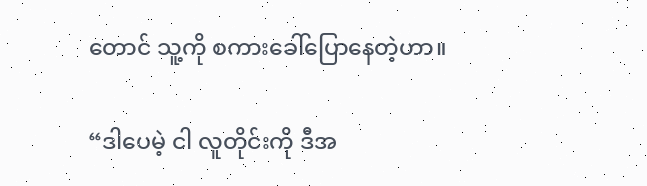တောင် သူ့ကို စကားခေါ်ပြောနေတဲ့ဟာ။

“ဒါပေမဲ့ ငါ လူတိုင်းကို ဒီအ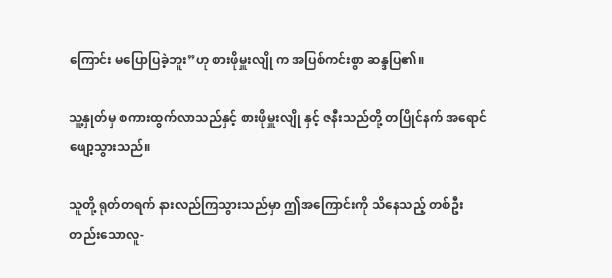ကြောင်း မပြောပြခဲ့ဘူး”ဟု စားဖိုမှူးလျို က အပြစ်ကင်းစွာ ဆန္ဒပြ၏။

သူ့နှုတ်မှ စကားထွက်လာသည်နှင့် စားဖိုမှူးလျို နှင့် ဇနီးသည်တို့ တပြိုင်နက် အရောင်ဖျော့သွားသည်။

သူတို့ ရုတ်တရက် နားလည်ကြသွားသည်မှာ ဤအကြောင်းကို သိနေသည့် တစ်ဦးတည်းသောလူ-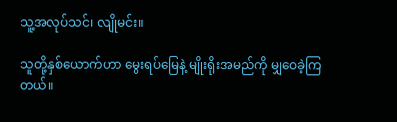သူ့အလုပ်သင်၊ လျိုမင်း။

သူတို့နှစ်ယောက်ဟာ မွေးရပ်မြေနဲ့ မျိုးရိုးအမည်ကို မျှဝေခဲ့ကြတယ်။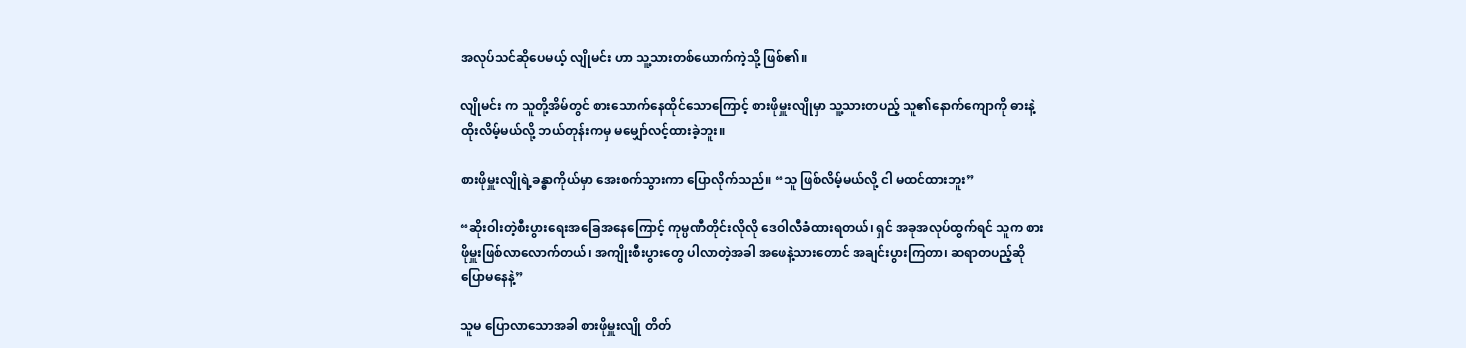အလုပ်သင်ဆိုပေမယ့် လျိုမင်း ဟာ သူ့သားတစ်ယောက်ကဲ့သို့ ဖြစ်၏။

လျိုမင်း က သူတို့အိမ်တွင် စားသောက်နေထိုင်သောကြောင့် စားဖိုမှူးလျိုမှာ သူ့သားတပည့် သူ၏နောက်ကျောကို ဓားနဲ့ထိုးလိမ့်မယ်လို့ ဘယ်တုန်းကမှ မမျှော်လင့်ထားခဲ့ဘူး။

စားဖိုမှူးလျိုရဲ့ခန္ဓာကိုယ်မှာ အေးစက်သွားကာ ပြောလိုက်သည်။ “သူ ဖြစ်လိမ့်မယ်လို့ ငါ မထင်ထားဘူး”

“ဆိုးဝါးတဲ့စီးပွားရေးအခြေအနေကြောင့် ကုမ္ပဏီတိုင်းလိုလို ဒေဝါလီခံထားရတယ်၊ ရှင် အခုအလုပ်ထွက်ရင် သူက စားဖိုမှူးဖြစ်လာလောက်တယ်၊ အကျိုးစီးပွားတွေ ပါလာတဲ့အခါ အဖေနဲ့သားတောင် အချင်းပွားကြတာ၊ ဆရာတပည့်ဆို ပြောမနေနဲ့”

သူမ ပြောလာသောအခါ စားဖိုမှူးလျို တိတ်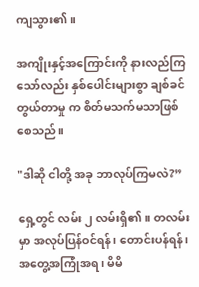ကျသွား၏။

အကျိုးနှင့်အကြောင်းကို နားလည်ကြသော်လည်း နှစ်ပေါင်းများစွာ ချစ်ခင်တွယ်တာမှု က စိတ်မသက်မသာဖြစ်စေသည်။

"ဒါဆို ငါတို့ အခု ဘာလုပ်ကြမလဲ?”

ရှေ့တွင် လမ်း ၂ လမ်းရှိ၏။ တလမ်းမှာ အလုပ်ပြန်ဝင်ရန်၊ တောင်းပန်ရန်၊ အတွေ့အကြုံအရ၊ မိမိ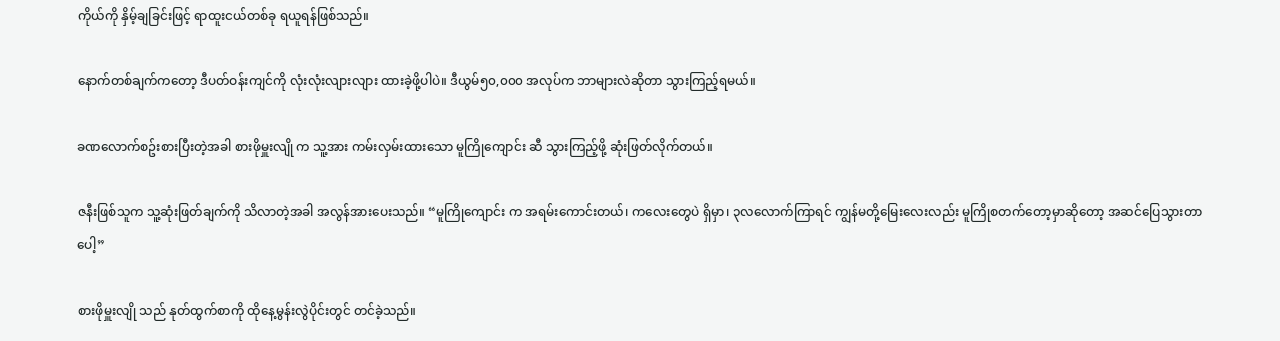ကိုယ်ကို နှိမ့်ချခြင်းဖြင့် ရာထူးငယ်တစ်ခု ရယူရန်ဖြစ်သည်။

နောက်တစ်ချက်ကတော့ ဒီပတ်ဝန်းကျင်ကို လုံးလုံးလျားလျား ထားခဲ့ဖို့ပါပဲ။ ဒီယွမ်၅၀,၀၀၀ အလုပ်က ဘာများလဲဆိုတာ သွားကြည့်ရမယ်။

ခဏလောက်စဥ်းစားပြီးတဲ့အခါ စားဖိုမှူးလျို က သူ့အား ကမ်းလှမ်းထားသော မူကြိုကျောင်း ဆီ သွားကြည့်ဖို့ ဆုံးဖြတ်လိုက်တယ်။

ဇနီးဖြစ်သူက သူ့ဆုံးဖြတ်ချက်ကို သိလာတဲ့အခါ အလွန်အားပေးသည်။ “မူကြိုကျောင်း က အရမ်းကောင်းတယ်၊ ကလေးတွေပဲ ရှိမှာ၊ ၃လလောက်ကြာရင် ကျွန်မတို့မြေးလေးလည်း မူကြိုစတက်တော့မှာဆိုတော့ အဆင်ပြေသွားတာပေါ့”

စားဖိုမှူးလျို သည် နုတ်ထွက်စာကို ထိုနေ့မွန်းလွဲပိုင်းတွင် တင်ခဲ့သည်။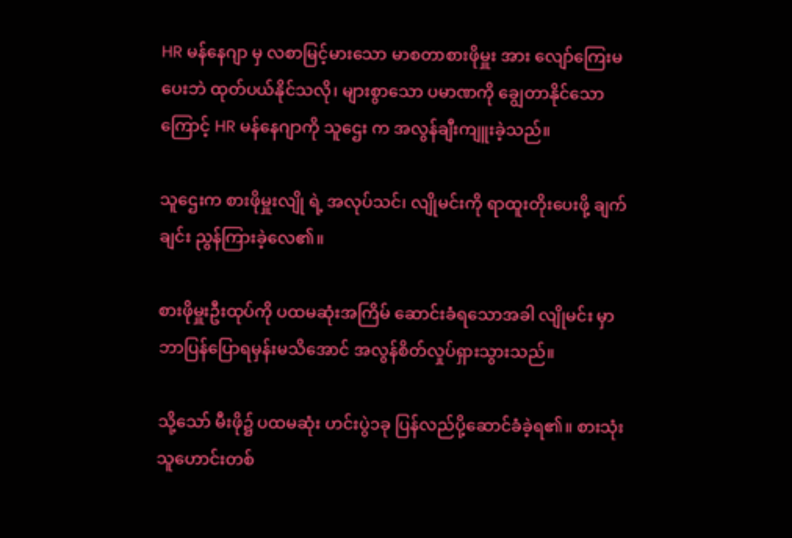HR မန်နေဂျာ မှ လစာမြင့်မားသော မာစတာစားဖိုမှူး အား လျော်ကြေးမပေးဘဲ ထုတ်ပယ်နိုင်သလို၊ များစွာသော ပမာဏကို ချွေတာနိုင်သောကြောင့် HR မန်နေဂျာကို သူဌေး က အလွန်ချီးကျူးခဲ့သည်။

သူဌေးက စားဖိုမှူးလျို ရဲ့ အလုပ်သင်၊ လျိုမင်းကို ရာထူးတိုးပေးဖို့ ချက်ချင်း ညွန်ကြားခဲ့လေ၏။

စားဖိုမှူးဦးထုပ်ကို ပထမဆုံးအကြိမ် ဆောင်းခံရသောအခါ လျိုမင်း မှာ ဘာပြန်ပြောရမှန်းမသိအောင် အလွန်စိတ်လှုပ်ရှားသွားသည်။

သို့သော် မီးဖို၌ ပထမဆုံး ဟင်းပွဲ၁ခု ပြန်လည်ပို့ဆောင်ခံခဲ့ရ၏။ စားသုံးသူဟောင်းတစ်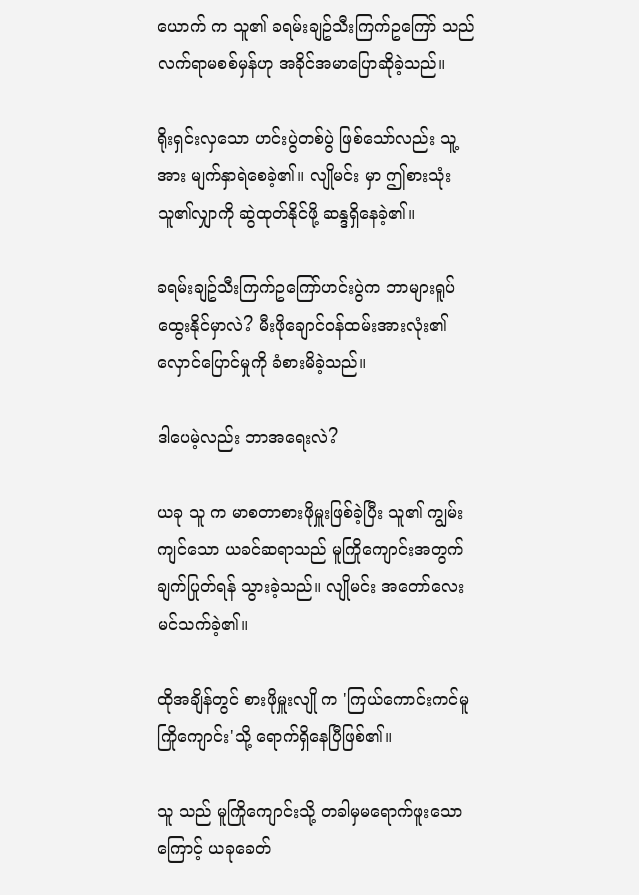ယောက် က သူ၏ ခရမ်းချဥ်သီးကြက်ဥကြော် သည် လက်ရာမစစ်မှန်ဟု အခိုင်အမာပြောဆိုခဲ့သည်။

ရိုးရှင်းလှသော ဟင်းပွဲတစ်ပွဲ ဖြစ်သော်လည်း သူ့အား မျက်နှာရဲစေခဲ့၏။ လျိုမင်း မှာ ဤစားသုံးသူ၏လျှာကို ဆွဲထုတ်နိုင်ဖို့ ဆန္ဒရှိနေခဲ့၏။

ခရမ်းချဥ်သီးကြက်ဥကြော်ဟင်းပွဲက ဘာများရူပ်ထွေးနိုင်မှာလဲ? မီးဖိုချောင်ဝန်ထမ်းအားလုံး၏ လှောင်ပြောင်မှုကို ခံစားမိခဲ့သည်။

ဒါပေမဲ့လည်း ဘာအရေးလဲ?

ယခု သူ က မာစတာစားဖိုမှူးဖြစ်ခဲ့ပြီး သူ၏ ကျွမ်းကျင်သော ယခင်ဆရာသည် မူကြိုကျောင်းအတွက် ချက်ပြုတ်ရန် သွားခဲ့သည်။ လျိုမင်း အတော်‌လေး မင်သက်ခဲ့၏။

ထိုအချိန်တွင် စားဖိုမှူးလျို က 'ကြယ်ကောင်းကင်မူကြိုကျောင်း'သို့ ရောက်ရှိနေပြီဖြစ်၏။

သူ သည် မူကြိုကျောင်းသို့ တခါမှမရောက်ဖူးသောကြောင့် ယခုခေတ်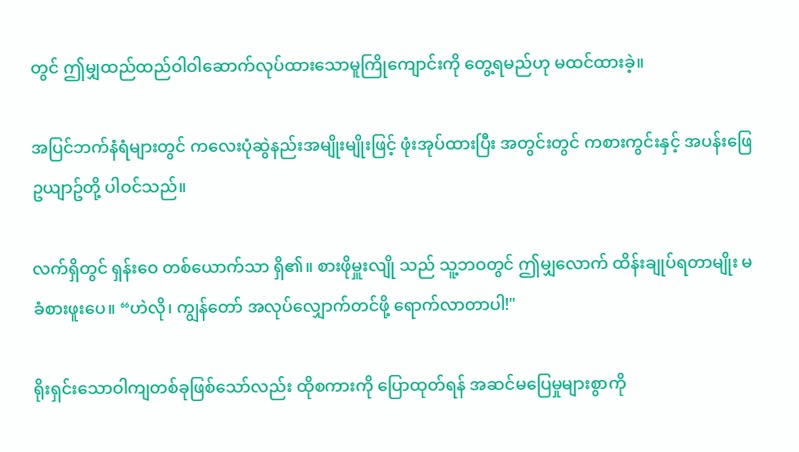တွင် ဤမျှထည်ထည်ဝါဝါဆောက်လုပ်ထားသောမူကြိုကျောင်းကို တွေ့ရမည်ဟု မထင်ထားခဲ့။

အပြင်ဘက်နံရံများတွင် ကလေးပုံဆွဲနည်းအမျိုးမျိုးဖြင့် ဖုံးအုပ်ထားပြီး အတွင်းတွင် ကစားကွင်းနှင့် အပန်းဖြေဥယျာဥ်တို့ ပါဝင်သည်။

လက်ရှိတွင် ရှန်းဝေ တစ်ယောက်သာ ရှိ၏။ စားဖိုမှူးလျို သည် သူ့ဘဝတွင် ဤမျှလောက် ထိန်းချုပ်ရတာမျိုး မခံစားဖူးပေ။ “ဟဲလို၊ ကျွန်တော် အလုပ်လျှောက်တင်ဖို့ ရောက်လာတာပါ!"

ရိုးရှင်းသောဝါကျတစ်ခုဖြစ်သော်လည်း ထိုစကားကို ပြောထုတ်ရန် အဆင်မပြေမှုများစွာကို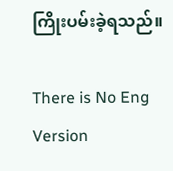ကြိုးပမ်းခဲ့ရသည်။

There is No Eng Version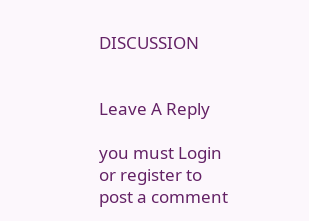DISCUSSION


Leave A Reply

you must Login or register to post a comment